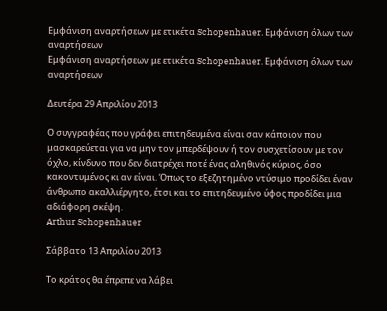Εμφάνιση αναρτήσεων με ετικέτα Schopenhauer. Εμφάνιση όλων των αναρτήσεων
Εμφάνιση αναρτήσεων με ετικέτα Schopenhauer. Εμφάνιση όλων των αναρτήσεων

Δευτέρα 29 Απριλίου 2013

Ο συγγραφέας που γράφει επιτηδευμένα είναι σαν κάποιον που μασκαρεύεται για να μην τον μπερδέψουν ή τον συσχετίσουν με τον όχλο, κίνδυνο που δεν διατρέχει ποτέ ένας αληθινός κύριος, όσο κακοντυμένος κι αν είναι. Όπως το εξεζητημένο ντύσιμο προδίδει έναν άνθρωπο ακαλλιέργητο, έτσι και το επιτηδευμένο ύφος προδίδει μια αδιάφορη σκέψη.
Arthur Schopenhauer

Σάββατο 13 Απριλίου 2013

Το κράτος θα έπρεπε να λάβει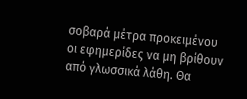σοβαρά μέτρα προκειμένου οι εφημερίδες να μη βρίθουν από γλωσσικά λάθη. Θα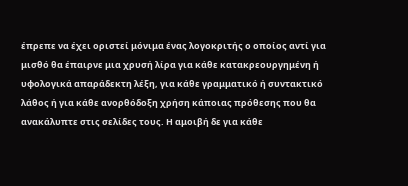έπρεπε να έχει οριστεί μόνιμα ένας λογοκριτής ο οποίος αντί για μισθό θα έπαιρνε μια χρυσή λίρα για κάθε κατακρεουργημένη ή υφολογικά απαράδεκτη λέξη, για κάθε γραμματικό ή συντακτικό λάθος ή για κάθε ανορθόδοξη χρήση κάποιας πρόθεσης που θα ανακάλυπτε στις σελίδες τους. Η αμοιβή δε για κάθε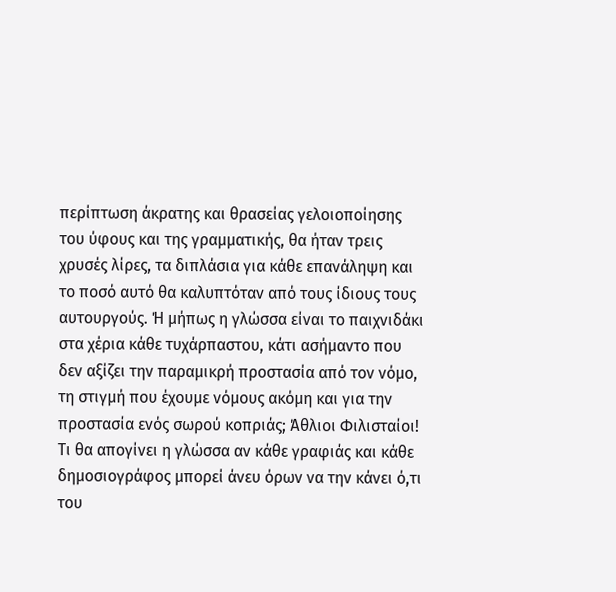περίπτωση άκρατης και θρασείας γελοιοποίησης του ύφους και της γραμματικής, θα ήταν τρεις χρυσές λίρες, τα διπλάσια για κάθε επανάληψη και το ποσό αυτό θα καλυπτόταν από τους ίδιους τους αυτουργούς. Ή μήπως η γλώσσα είναι το παιχνιδάκι στα χέρια κάθε τυχάρπαστου, κάτι ασήμαντο που δεν αξίζει την παραμικρή προστασία από τον νόμο, τη στιγμή που έχουμε νόμους ακόμη και για την προστασία ενός σωρού κοπριάς; Άθλιοι Φιλισταίοι! Τι θα απογίνει η γλώσσα αν κάθε γραφιάς και κάθε δημοσιογράφος μπορεί άνευ όρων να την κάνει ό,τι του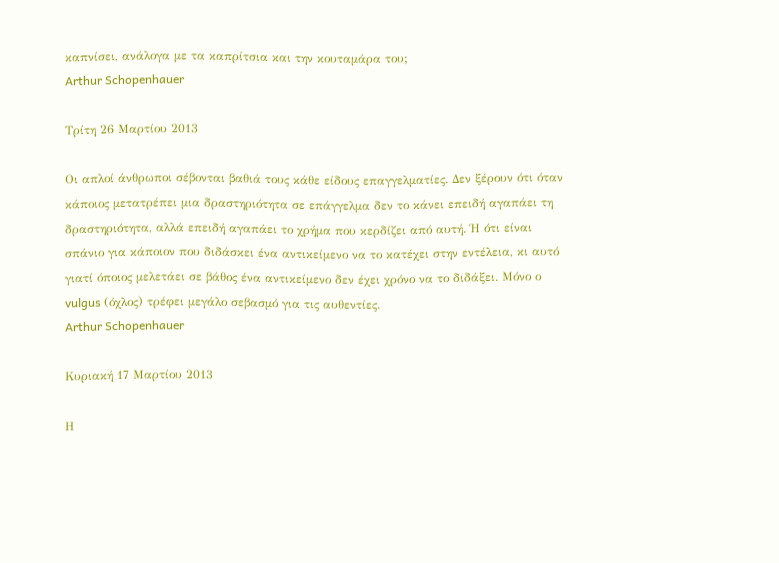καπνίσει, ανάλογα με τα καπρίτσια και την κουταμάρα του;
Arthur Schopenhauer

Τρίτη 26 Μαρτίου 2013

Οι απλοί άνθρωποι σέβονται βαθιά τους κάθε είδους επαγγελματίες. Δεν ξέρουν ότι όταν κάποιος μετατρέπει μια δραστηριότητα σε επάγγελμα δεν το κάνει επειδή αγαπάει τη δραστηριότητα, αλλά επειδή αγαπάει το χρήμα που κερδίζει από αυτή. Ή ότι είναι σπάνιο για κάποιον που διδάσκει ένα αντικείμενο να το κατέχει στην εντέλεια, κι αυτό γιατί όποιος μελετάει σε βάθος ένα αντικείμενο δεν έχει χρόνο να το διδάξει. Μόνο ο vulgus (όχλος) τρέφει μεγάλο σεβασμό για τις αυθεντίες.
Arthur Schopenhauer

Κυριακή 17 Μαρτίου 2013

Η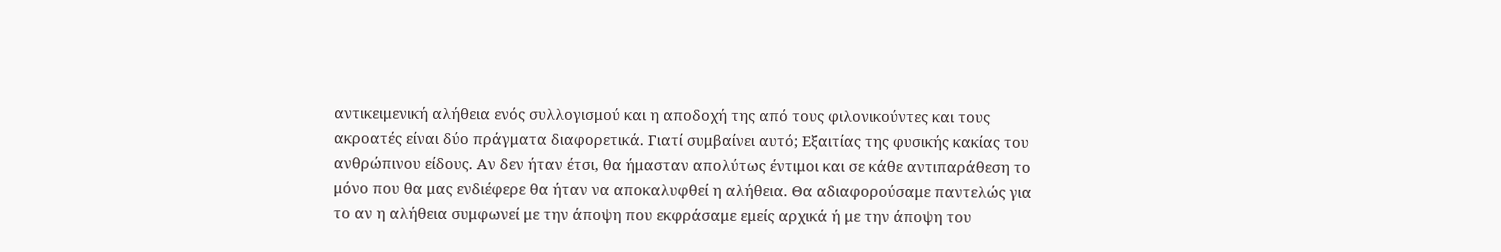αντικειμενική αλήθεια ενός συλλογισμού και η αποδοχή της από τους φιλονικούντες και τους ακροατές είναι δύο πράγματα διαφορετικά. Γιατί συμβαίνει αυτό; Εξαιτίας της φυσικής κακίας του ανθρώπινου είδους. Αν δεν ήταν έτσι, θα ήμασταν απολύτως έντιμοι και σε κάθε αντιπαράθεση το μόνο που θα μας ενδιέφερε θα ήταν να αποκαλυφθεί η αλήθεια. Θα αδιαφορούσαμε παντελώς για το αν η αλήθεια συμφωνεί με την άποψη που εκφράσαμε εμείς αρχικά ή με την άποψη του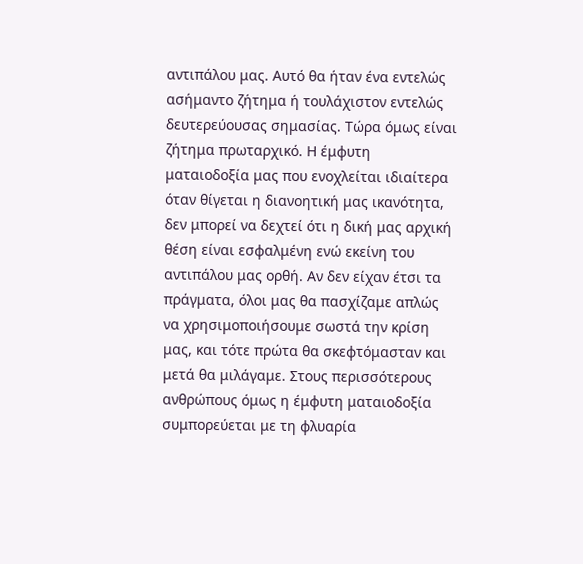αντιπάλου μας. Αυτό θα ήταν ένα εντελώς ασήμαντο ζήτημα ή τουλάχιστον εντελώς δευτερεύουσας σημασίας. Τώρα όμως είναι ζήτημα πρωταρχικό. Η έμφυτη ματαιοδοξία μας που ενοχλείται ιδιαίτερα όταν θίγεται η διανοητική μας ικανότητα, δεν μπορεί να δεχτεί ότι η δική μας αρχική θέση είναι εσφαλμένη ενώ εκείνη του αντιπάλου μας ορθή. Αν δεν είχαν έτσι τα πράγματα, όλοι μας θα πασχίζαμε απλώς να χρησιμοποιήσουμε σωστά την κρίση μας, και τότε πρώτα θα σκεφτόμασταν και μετά θα μιλάγαμε. Στους περισσότερους ανθρώπους όμως η έμφυτη ματαιοδοξία συμπορεύεται με τη φλυαρία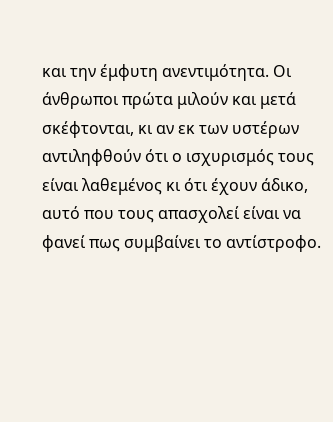και την έμφυτη ανεντιμότητα. Οι άνθρωποι πρώτα μιλούν και μετά σκέφτονται, κι αν εκ των υστέρων αντιληφθούν ότι ο ισχυρισμός τους είναι λαθεμένος κι ότι έχουν άδικο, αυτό που τους απασχολεί είναι να φανεί πως συμβαίνει το αντίστροφο.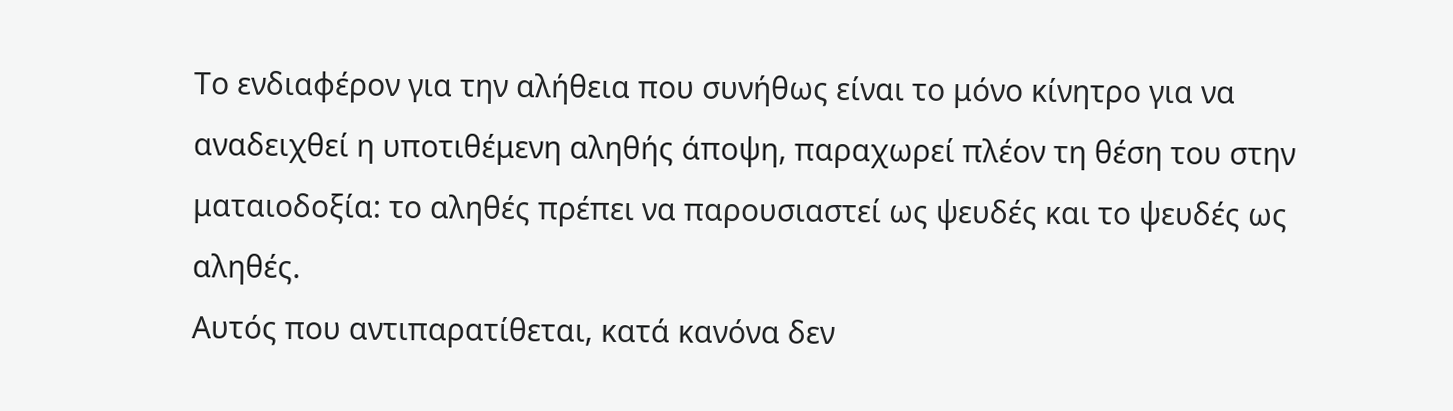Το ενδιαφέρον για την αλήθεια που συνήθως είναι το μόνο κίνητρο για να αναδειχθεί η υποτιθέμενη αληθής άποψη, παραχωρεί πλέον τη θέση του στην ματαιοδοξία: το αληθές πρέπει να παρουσιαστεί ως ψευδές και το ψευδές ως αληθές.
Αυτός που αντιπαρατίθεται, κατά κανόνα δεν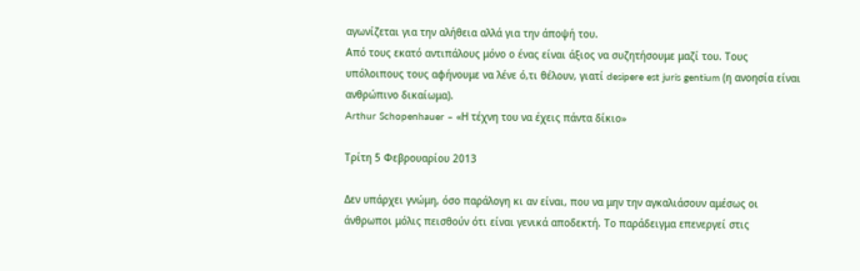αγωνίζεται για την αλήθεια αλλά για την άποψή του.
Από τους εκατό αντιπάλους μόνο ο ένας είναι άξιος να συζητήσουμε μαζί του. Τους υπόλοιπους τους αφήνουμε να λένε ό,τι θέλουν, γιατί desipere est juris gentium (η ανοησία είναι ανθρώπινο δικαίωμα).
Arthur Schopenhauer – «Η τέχνη του να έχεις πάντα δίκιο»

Τρίτη 5 Φεβρουαρίου 2013

Δεν υπάρχει γνώμη, όσο παράλογη κι αν είναι, που να μην την αγκαλιάσουν αμέσως οι άνθρωποι μόλις πεισθούν ότι είναι γενικά αποδεκτή. Το παράδειγμα επενεργεί στις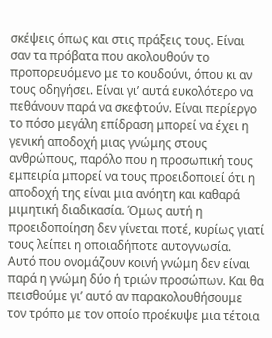σκέψεις όπως και στις πράξεις τους. Είναι σαν τα πρόβατα που ακολουθούν το προπορευόμενο με το κουδούνι, όπου κι αν τους οδηγήσει. Είναι γι’ αυτά ευκολότερο να πεθάνουν παρά να σκεφτούν. Είναι περίεργο το πόσο μεγάλη επίδραση μπορεί να έχει η γενική αποδοχή μιας γνώμης στους ανθρώπους, παρόλο που η προσωπική τους εμπειρία μπορεί να τους προειδοποιεί ότι η αποδοχή της είναι μια ανόητη και καθαρά μιμητική διαδικασία. Όμως αυτή η προειδοποίηση δεν γίνεται ποτέ, κυρίως γιατί τους λείπει η οποιαδήποτε αυτογνωσία.
Αυτό που ονομάζουν κοινή γνώμη δεν είναι παρά η γνώμη δύο ή τριών προσώπων. Και θα πεισθούμε γι’ αυτό αν παρακολουθήσουμε τον τρόπο με τον οποίο προέκυψε μια τέτοια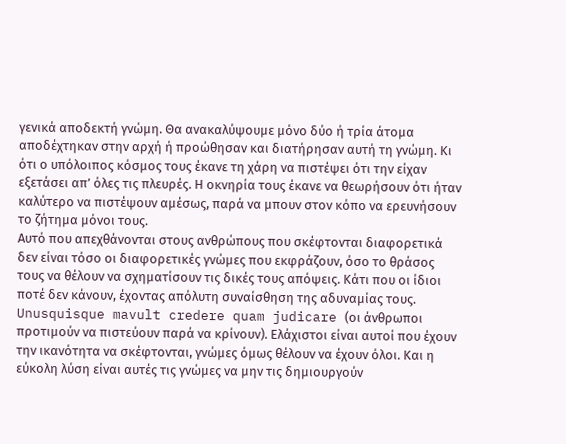γενικά αποδεκτή γνώμη. Θα ανακαλύψουμε μόνο δύο ή τρία άτομα αποδέχτηκαν στην αρχή ή προώθησαν και διατήρησαν αυτή τη γνώμη. Κι ότι ο υπόλοιπος κόσμος τους έκανε τη χάρη να πιστέψει ότι την είχαν εξετάσει απ’ όλες τις πλευρές. Η οκνηρία τους έκανε να θεωρήσουν ότι ήταν καλύτερο να πιστέψουν αμέσως, παρά να μπουν στον κόπο να ερευνήσουν το ζήτημα μόνοι τους.
Αυτό που απεχθάνονται στους ανθρώπους που σκέφτονται διαφορετικά δεν είναι τόσο οι διαφορετικές γνώμες που εκφράζουν, όσο το θράσος τους να θέλουν να σχηματίσουν τις δικές τους απόψεις. Κάτι που οι ίδιοι ποτέ δεν κάνουν, έχοντας απόλυτη συναίσθηση της αδυναμίας τους. Unusquisque mavult credere quam judicare (οι άνθρωποι προτιμούν να πιστεύουν παρά να κρίνουν). Ελάχιστοι είναι αυτοί που έχουν την ικανότητα να σκέφτονται, γνώμες όμως θέλουν να έχουν όλοι. Και η εύκολη λύση είναι αυτές τις γνώμες να μην τις δημιουργούν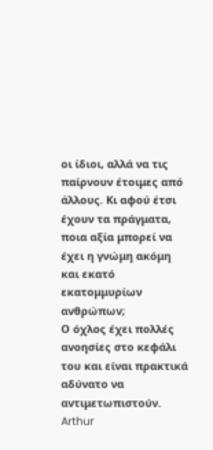οι ίδιοι, αλλά να τις παίρνουν έτοιμες από άλλους. Κι αφού έτσι έχουν τα πράγματα, ποια αξία μπορεί να έχει η γνώμη ακόμη και εκατό εκατομμυρίων ανθρώπων;
Ο όχλος έχει πολλές ανοησίες στο κεφάλι του και είναι πρακτικά αδύνατο να αντιμετωπιστούν.
Arthur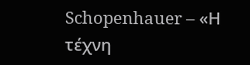Schopenhauer – «Η τέχνη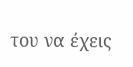του να έχεις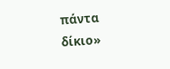πάντα δίκιο»